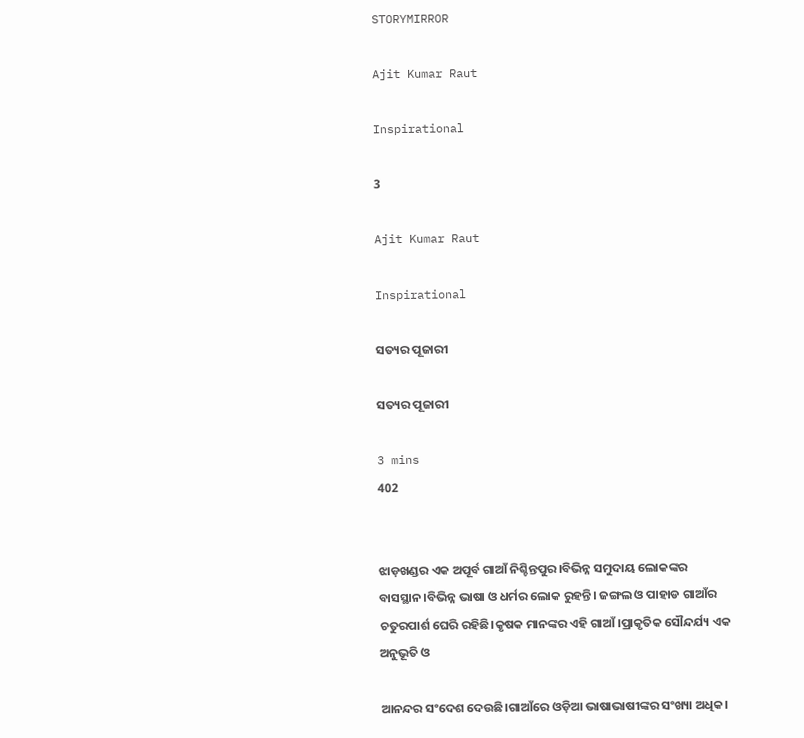STORYMIRROR

Ajit Kumar Raut

Inspirational

3

Ajit Kumar Raut

Inspirational

ସତ୍ୟର ପୂଜାରୀ

ସତ୍ୟର ପୂଜାରୀ

3 mins
402


ଝାଡ଼ଖଣ୍ଡର ଏକ ଅପୂର୍ବ ଗାଆଁ ନିଶ୍ଚିନ୍ତପୁର।ବିଭିନ୍ନ ସମୁଦାୟ ଲୋକଙ୍କର ବାସସ୍ଥାନ।ବିଭିନ୍ନ ଭାଷା ଓ ଧର୍ମର ଲୋକ ରୁହନ୍ତି। ଜଙ୍ଗଲ ଓ ପାହାଡ ଗାଆଁର ଚତୁରପାର୍ଶ ଘେରି ରହିଛି।କୃଷକ ମାନଙ୍କର ଏହି ଗାଆଁ।ପ୍ରାକୃତିକ ସୌନ୍ଦର୍ଯ୍ୟ ଏକ ଅନୁଭୂତି ଓ

ଆନନ୍ଦର ସଂଦେଶ ଦେଉଛି।ଗାଆଁରେ ଓଡ଼ିଆ ଭାଷାଭାଷୀଙ୍କର ସଂଖ୍ୟା ଅଧିକ।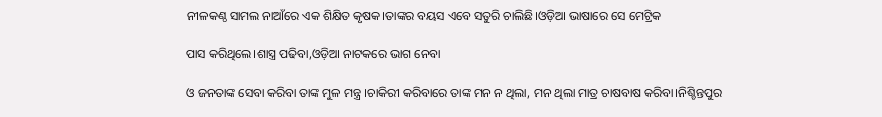ନୀଳକଣ୍ଠ ସାମଲ ନାଆଁରେ ଏକ ଶିକ୍ଷିତ କୃଷକ।ତାଙ୍କର ବୟସ ଏବେ ସତୁରି ଚାଲିଛି।ଓଡ଼ିଆ ଭାଷାରେ ସେ ମେଟ୍ରିକ

ପାସ କରିଥିଲେ।ଶାସ୍ତ୍ର ପଢିବା,ଓଡ଼ିଆ ନାଟକରେ ଭାଗ ନେବା

ଓ ଜନତାଙ୍କ ସେବା କରିବା ତାଙ୍କ ମୁଳ ମନ୍ତ୍ର ।ଚାକିରୀ କରିବାରେ ତାଙ୍କ ମନ ନ ଥିଲା, ମନ ଥିଲା ମାତ୍ର ଚାଷବାଷ କରିବା।ନିଶ୍ଚିନ୍ତପୁର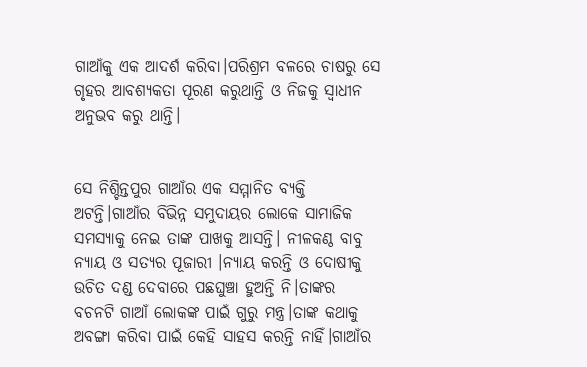ଗାଆଁକୁ ଏକ ଆଦର୍ଶ କରିବା।ପରିଶ୍ରମ ବଳରେ ଚାଷରୁ ସେ ଗୃହର ଆବଶ୍ୟକତା ପୂରଣ କରୁଥାନ୍ତି ଓ ନିଜକୁ ସ୍ବାଧୀନ ଅନୁଭବ କରୁ ଥାନ୍ତି।


ସେ ନିଶ୍ଚିନ୍ତପୁର ଗାଆଁର ଏକ ସମ୍ମାନିତ ବ୍ୟକ୍ତି ଅଟନ୍ତି।ଗାଆଁର ବିଭିନ୍ନ ସମୁଦାୟର ଲୋକେ ସାମାଜିକ ସମସ୍ୟାକୁ ନେଇ ତାଙ୍କ ପାଖକୁ ଆସନ୍ତି। ନୀଳକଣ୍ଠ ବାବୁ ନ୍ୟାୟ ଓ ସତ୍ୟର ପୂଜାରୀ ।ନ୍ୟାୟ କରନ୍ତି ଓ ଦୋଷୀକୁ ଉଚିତ ଦଣ୍ଡ ଦେବାରେ ପଛଘୁଞ୍ଚା ହୁଅନ୍ତି ନି।ତାଙ୍କର ବଚନଟି ଗାଆଁ ଲୋକଙ୍କ ପାଇଁ ଗୁରୁ ମନ୍ତ୍ର।ତାଙ୍କ କଥାକୁ ଅବଙ୍ଗା କରିବା ପାଇଁ କେହି ସାହସ କରନ୍ତି ନାହିଁ।ଗାଆଁର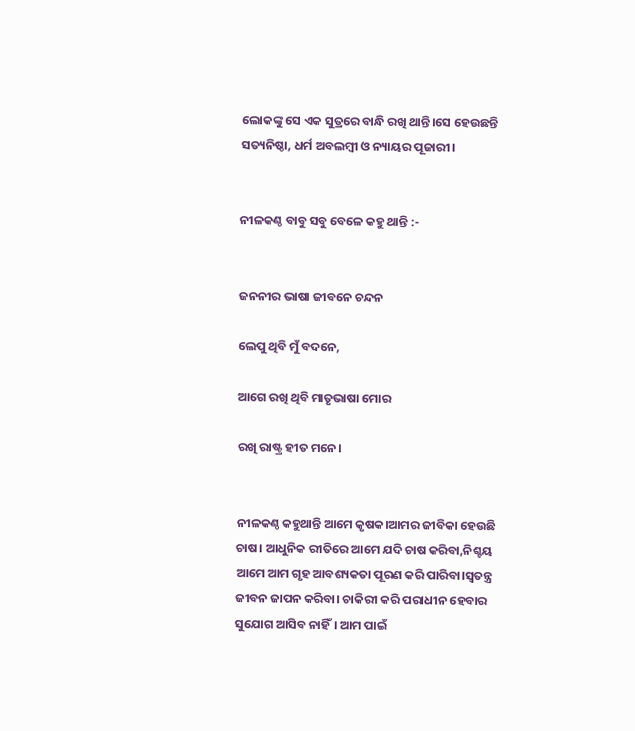ଲୋକଙ୍କୁ ସେ ଏକ ସୁତ୍ରରେ ବାନ୍ଧି ରଖି ଥାନ୍ତି।ସେ ହେଉଛନ୍ତି ସତ୍ୟନିଷ୍ଠା, ଧର୍ମ ଅବଲମ୍ବୀ ଓ ନ୍ୟାୟର ପୂଜାରୀ।


ନୀଳକଣ୍ଠ ବାବୁ ସବୁ ବେଳେ କହୁ ଥାନ୍ତି :-


ଜନନୀର ଭାଷା ଜୀବନେ ଚନ୍ଦନ

ଲେପୁ ଥିବି ମୁଁ ବଦନେ,

ଆଗେ ରଖି ଥିବି ମାତୃଭାଷା ମୋର

ରଖି ରାଷ୍ଟ୍ର ହୀତ ମନେ।


ନୀଳକଣ୍ଠ କହୁଥାନ୍ତି ଆମେ କୃଷକ।ଆମର ଜୀବିକା ହେଉଛି ଚାଷ। ଆଧୁନିକ ରୀତିରେ ଆମେ ଯଦି ଚାଷ କରିବା,ନିଶ୍ଚୟ ଆମେ ଆମ ଗୃହ ଆବଶ୍ୟକତା ପୂରଣ କରି ପାରିବା।ସ୍ବତନ୍ତ୍ର ଜୀବନ ଜାପନ କରିବା। ଚାକିରୀ କରି ପରାଧୀନ ହେବାର ସୁଯୋଗ ଆସିବ ନାହିଁ। ଆମ ପାଇଁ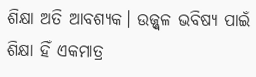ଶିକ୍ଷା ଅତି ଆବଶ୍ୟକ। ଉଜ୍ଜ୍ୱଳ ଭବିଷ୍ୟ ପାଇଁ ଶିକ୍ଷା ହିଁ ଏକମାତ୍ର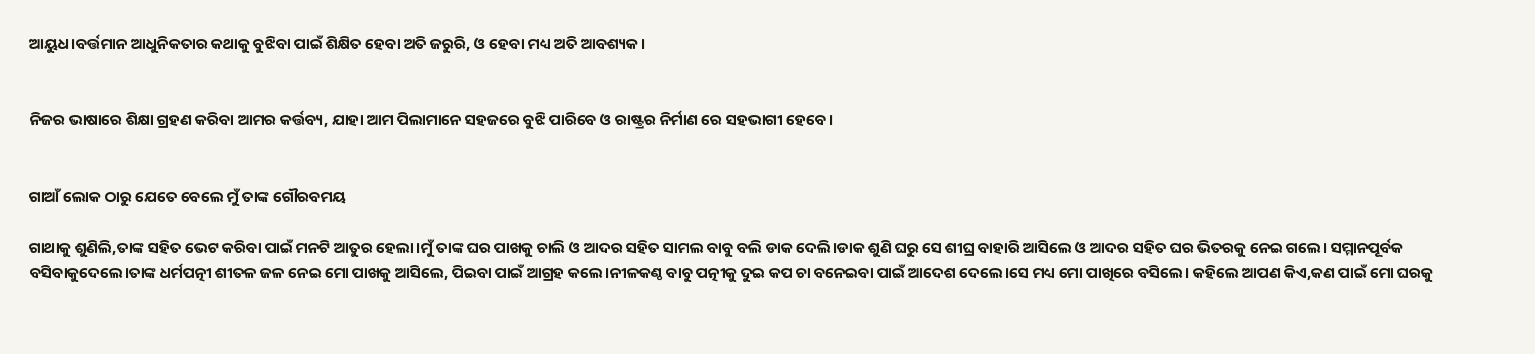ଆୟୁଧ।ବର୍ତ୍ତମାନ ଆଧୁନିକତାର କଥାକୁ ବୁଝିବା ପାଇଁ ଶିକ୍ଷିତ ହେବା ଅତି ଜରୁରି, ଓ ହେବା ମଧ୍ୟ ଅତି ଆବଶ୍ୟକ।


ନିଜର ଭାଷାରେ ଶିକ୍ଷା ଗ୍ରହଣ କରିବା ଆମର କର୍ତ୍ତବ୍ୟ, ଯାହା ଆମ ପିଲାମାନେ ସହଜରେ ବୁଝି ପାରିବେ ଓ ରାଷ୍ଟ୍ରର ନିର୍ମାଣ ରେ ସହଭାଗୀ ହେବେ।


ଗାଆଁ ଲୋକ ଠାରୁ ଯେତେ ବେଲେ ମୁଁ ତାଙ୍କ ଗୌରବମୟ

ଗାଥାକୁ ଶୁଣିଲି,ତାଙ୍କ ସହିତ ଭେଟ କରିବା ପାଇଁ ମନଟି ଆତୁର ହେଲା।ମୁଁ ତାଙ୍କ ଘର ପାଖକୁ ଚାଲି ଓ ଆଦର ସହିତ ସାମଲ ବାବୁ ବଲି ଡାକ ଦେଲି।ଡାକ ଶୁଣି ଘରୁ ସେ ଶୀଘ୍ର ବାହାରି ଆସିଲେ ଓ ଆଦର ସହିତ ଘର ଭିତରକୁ ନେଇ ଗଲେ। ସମ୍ମାନପୂର୍ବକ ବସିବାକୁଦେଲେ।ତାଙ୍କ ଧର୍ମପତ୍ନୀ ଶୀତଳ ଜଳ ନେଇ ମୋ ପାଖକୁ ଆସିଲେ, ପିଇବା ପାଇଁ ଆଗ୍ରହ କଲେ।ନୀଳକଣ୍ଠ ବାବୁ ପତ୍ନୀକୁ ଦୁଇ କପ ଚା ବନେଇବା ପାଇଁ ଆଦେଶ ଦେଲେ।ସେ ମଧ୍ୟ ମୋ ପାଖିରେ ବସିଲେ। କହିଲେ ଆପଣ କିଏ,କଣ ପାଇଁ ମୋ ଘରକୁ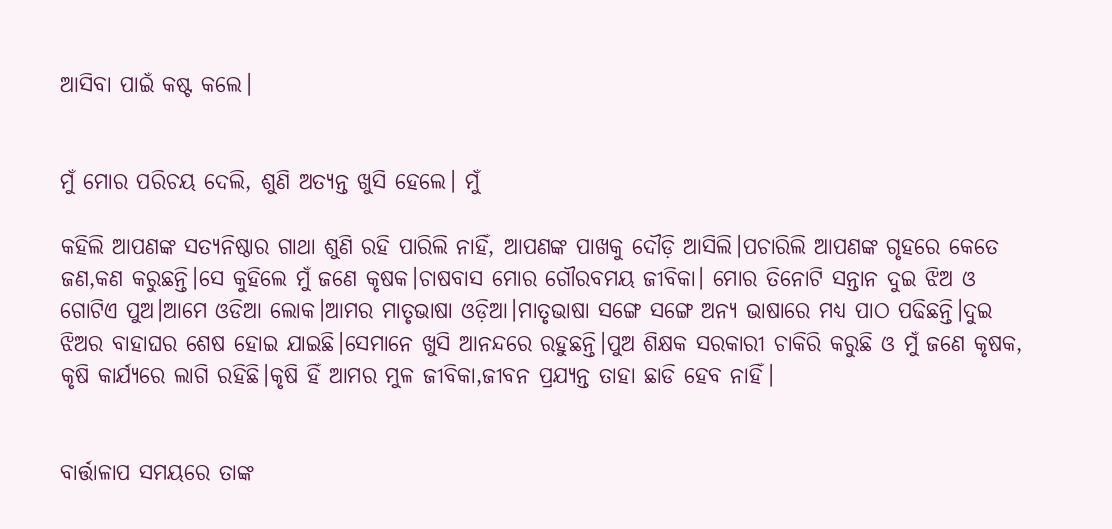ଆସିବା ପାଇଁ କଷ୍ଟ କଲେ।


ମୁଁ ମୋର ପରିଚୟ ଦେଲି, ଶୁଣି ଅତ୍ୟନ୍ତ ଖୁସି ହେଲେ। ମୁଁ

କହିଲି ଆପଣଙ୍କ ସତ୍ୟନିଷ୍ଠାର ଗାଥା ଶୁଣି ରହି ପାରିଲି ନାହିଁ, ଆପଣଙ୍କ ପାଖକୁ ଦୌଡ଼ି ଆସିଲି।ପଚାରିଲି ଆପଣଙ୍କ ଗୃହରେ କେତେ ଜଣ,କଣ କରୁଛନ୍ତି।ସେ କୁହିଲେ ମୁଁ ଜଣେ କୃଷକ।ଚାଷବାସ ମୋର ଗୌରବମୟ ଜୀବିକା। ମୋର ତିନୋଟି ସନ୍ତାନ ଦୁଇ ଝିଅ ଓ ଗୋଟିଏ ପୁଅ।ଆମେ ଓଡିଆ ଲୋକ।ଆମର ମାତୃଭାଷା ଓଡ଼ିଆ।ମାତୃଭାଷା ସଙ୍ଗେ ସଙ୍ଗେ ଅନ୍ୟ ଭାଷାରେ ମଧ୍ୟ ପାଠ ପଢିଛନ୍ତି।ଦୁଇ ଝିଅର ବାହାଘର ଶେଷ ହୋଇ ଯାଇଛି।ସେମାନେ ଖୁସି ଆନନ୍ଦରେ ରହୁଛନ୍ତି।ପୁଅ ଶିକ୍ଷକ ସରକାରୀ ଚାକିରି କରୁଛି ଓ ମୁଁ ଜଣେ କୃଷକ, କୃଷି କାର୍ଯ୍ୟରେ ଲାଗି ରହିଛି।କୃଷି ହିଁ ଆମର ମୁଳ ଜୀବିକା,ଜୀବନ ପ୍ରଯ୍ୟନ୍ତ ତାହା ଛାଡି ହେବ ନାହିଁ।


ବାର୍ତ୍ତାଳାପ ସମୟରେ ତାଙ୍କ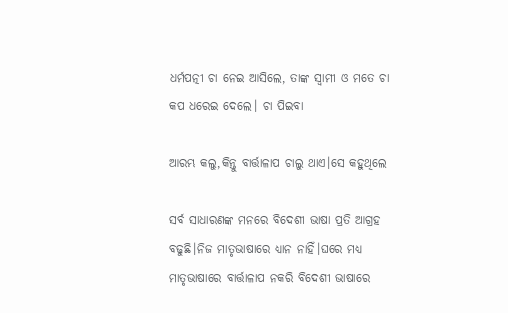ଧର୍ମପତ୍ନୀ ଚା ନେଇ ଆସିଲେ, ତାଙ୍କ ସ୍ବାମୀ ଓ ମତେ ଚା କପ ଧରେଇ ଦେଲେ। ଚା ପିଇବା

ଆରମ୍ଭ କଲୁ,କିନ୍ତୁ ବାର୍ତ୍ତାଳାପ ଚାଲୁ ଥାଏ।ସେ କହୁଥିଲେ

ସର୍ବ ସାଧାରଣଙ୍କ ମନରେ ବିଦେଶୀ ଭାଷା ପ୍ରତି ଆଗ୍ରହ ବଢୁଛି।ନିଜ ମାତୃଭାଷାରେ ଧ୍ୟାନ ନାହିଁ।ଘରେ ମଧ୍ୟ ମାତୃଭାଷାରେ ବାର୍ତ୍ତାଳାପ ନକରି ବିଦେଶୀ ଭାଷାରେ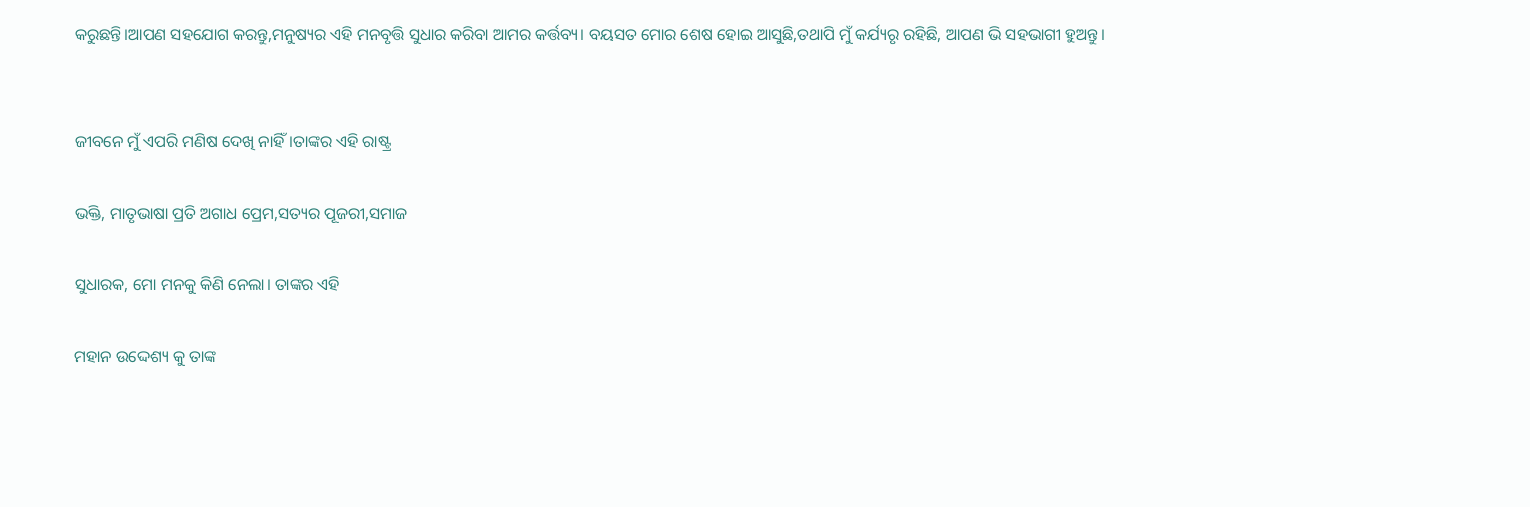କରୁଛନ୍ତି।ଆପଣ ସହଯୋଗ କରନ୍ତୁ,ମନୁଷ୍ୟର ଏହି ମନବୃତ୍ତି ସୁଧାର କରିବା ଆମର କର୍ତ୍ତବ୍ୟ। ବୟସତ ମୋର ଶେଷ ହୋଇ ଆସୁଛି,ତଥାପି ମୁଁ କର୍ଯ୍ୟରୃ ରହିଛି, ଆପଣ ଭି ସହଭାଗୀ ହୁଅନ୍ତୁ।


ଜୀବନେ ମୁଁ ଏପରି ମଣିଷ ଦେଖି ନାହିଁ।ତାଙ୍କର ଏହି ରାଷ୍ଟ୍ର

ଭକ୍ତି, ମାତୃଭାଷା ପ୍ରତି ଅଗାଧ ପ୍ରେମ,ସତ୍ୟର ପୂଜରୀ,ସମାଜ

ସୁଧାରକ, ମୋ ମନକୁ କିଣି ନେଲା। ତାଙ୍କର ଏହି

ମହାନ ଉଦ୍ଦେଶ୍ୟ କୁ ତାଙ୍କ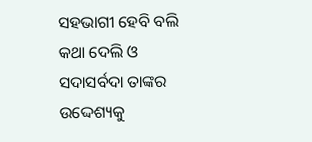ସହଭାଗୀ ହେବି ବଲି କଥା ଦେଲି ଓ ସଦାସର୍ବଦା ତାଙ୍କର ଉଦ୍ଦେଶ୍ୟକୁ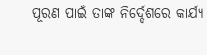ପୂରଣ ପାଇଁ ତାଙ୍କ ନିର୍ଦ୍ଦେଶରେ କାର୍ଯ୍ୟ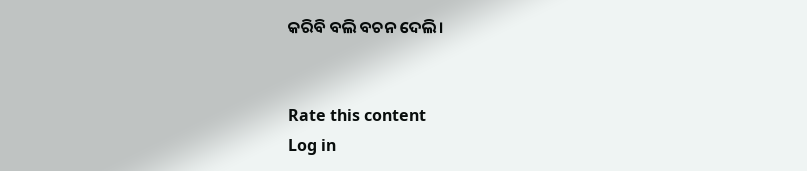କରିବି ବଲି ବଚନ ଦେଲି।


Rate this content
Log in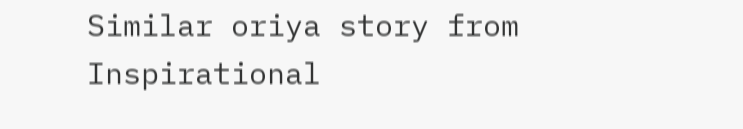Similar oriya story from Inspirational